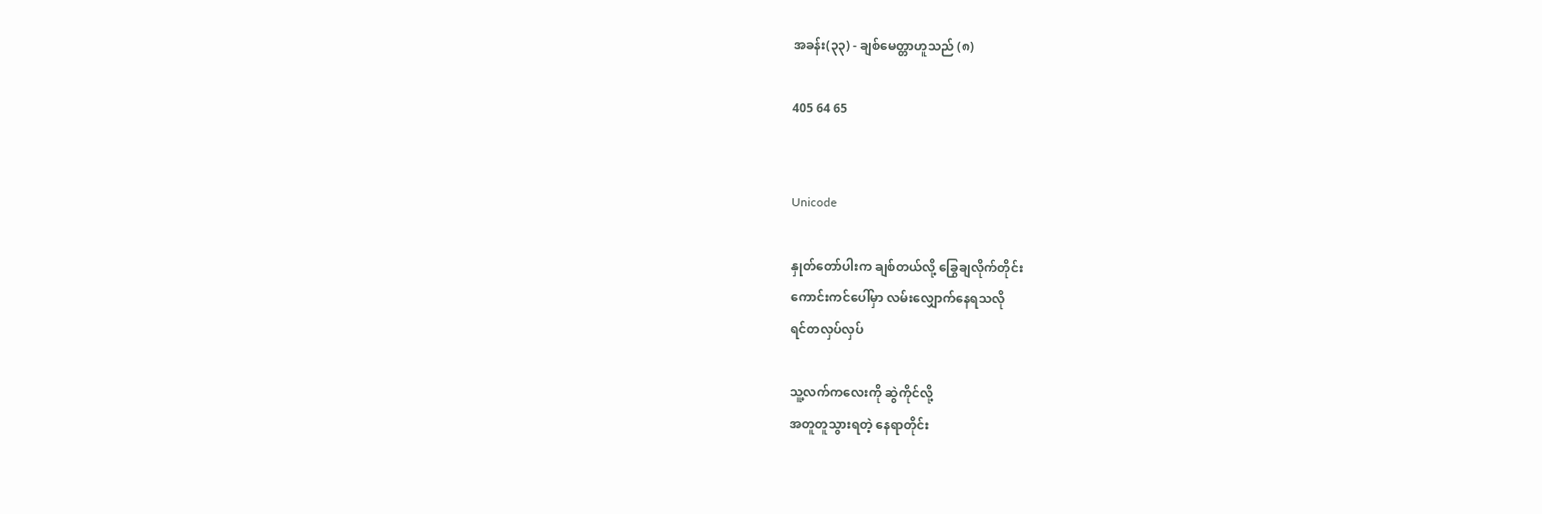အခန်း(၃၃) - ချစ်မေတ္တာဟူသည် (၈)

405 64 65


Unicode

နှုတ်တော်ပါးက ချစ်တယ်လို့ ခြွေချလိုက်တိုင်း
ကောင်းကင်ပေါ်မှာ လမ်းလျှောက်နေရသလို
ရင်တလှပ်လှပ်

သူ့လက်ကလေးကို ဆွဲကိုင်လို့
အတူတူသွားရတဲ့ နေရာတိုင်း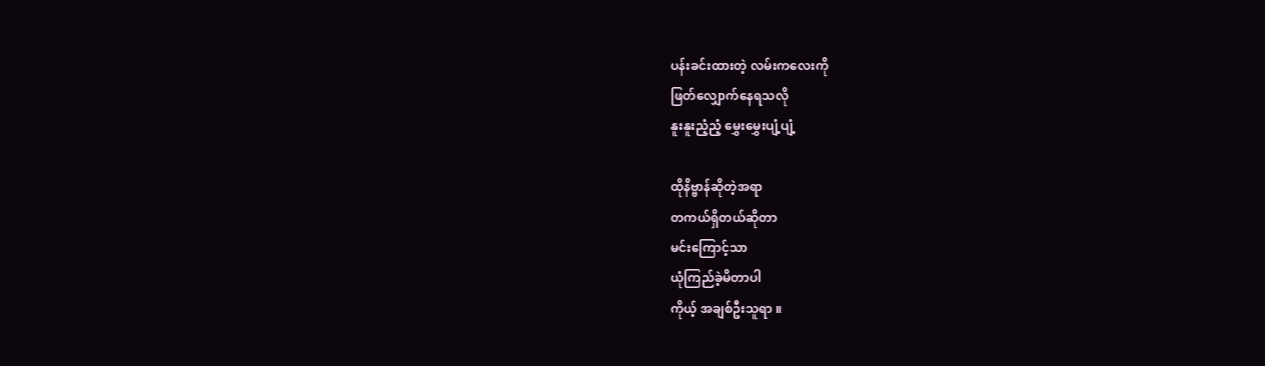ပန်းခင်းထားတဲ့ လမ်းကလေးကို
ဖြတ်လျှောက်နေရသလို
နူးနူးညံ့ညံ့ မွှေးမွှေးပျံ့ပျံ့

ထိုနိဗ္ဗာန်ဆိုတဲ့အရာ
တကယ်ရှိတယ်ဆိုတာ
မင်းကြောင့်သာ
ယုံကြည်ခဲ့မိတာပါ
ကိုယ့် အချစ်ဦးသူရာ ။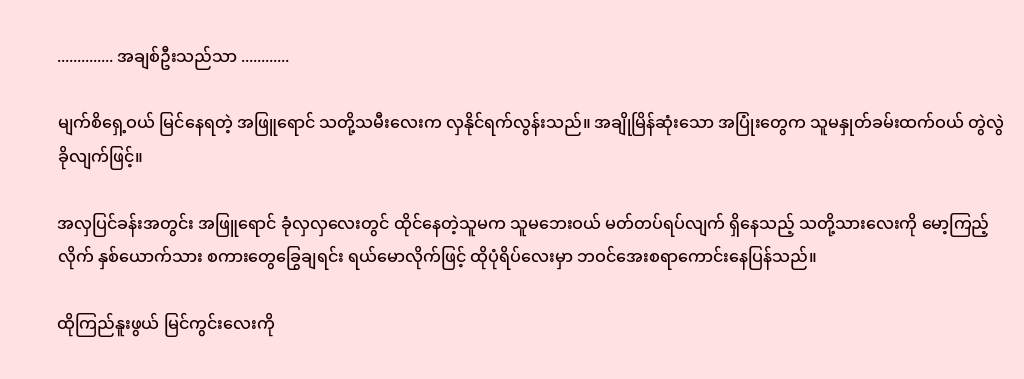.............. အချစ်ဦးသည်သာ ............

မျက်စိရှေ့ဝယ် မြင်နေရတဲ့ အဖြူရောင် သတို့သမီးလေးက လှနိုင်ရက်လွန်းသည်။ အချိုမြိန်ဆုံးသော အပြုံးတွေက သူမနှုတ်ခမ်းထက်ဝယ် တွဲလွဲခိုလျက်ဖြင့်။

အလှပြင်ခန်းအတွင်း အဖြူရောင် ခုံလှလှလေးတွင် ထိုင်နေတဲ့သူမက သူမဘေးဝယ် မတ်တပ်ရပ်လျက် ရှိနေသည့် သတို့သားလေးကို မော့ကြည့်လိုက် နှစ်ယောက်သား စကားတွေခြွေချရင်း ရယ်မောလိုက်ဖြင့် ထိုပုံရိပ်လေးမှာ ဘဝင်အေးစရာကောင်းနေပြန်သည်။

ထိုကြည်နူးဖွယ် မြင်ကွင်းလေးကို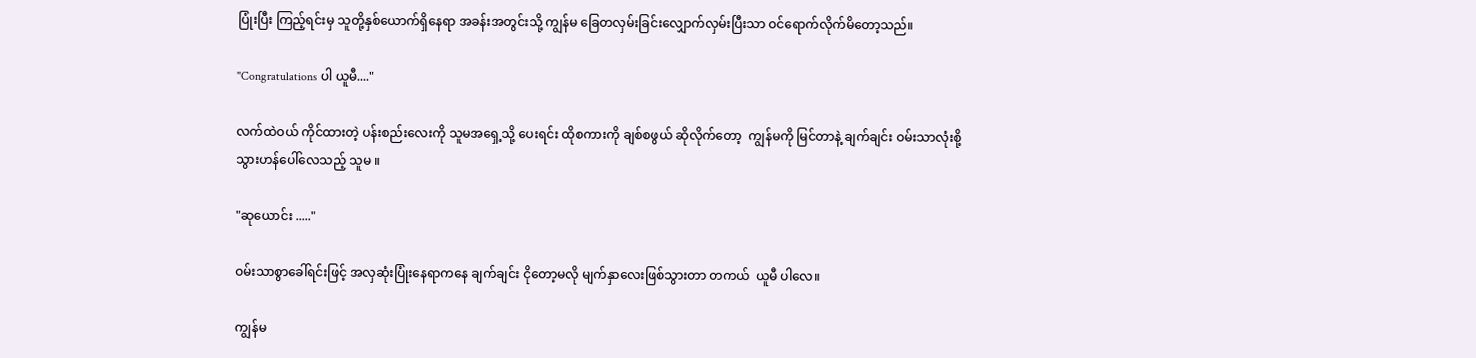ပြုံးပြီး ကြည့်ရင်းမှ သူတို့နှစ်ယောက်ရှိနေရာ အခန်းအတွင်းသို့ ကျွန်မ ခြေတလှမ်းခြင်းလျှောက်လှမ်းပြီးသာ ဝင်ရောက်လိုက်မိတော့သည်။

"Congratulations ပါ ယူမီ...."

လက်ထဲဝယ် ကိုင်ထားတဲ့ ပန်းစည်းလေးကို သူမအရှေ့သို့ ပေးရင်း ထိုစကားကို ချစ်စဖွယ် ဆိုလိုက်တော့  ကျွန်မကို မြင်တာနဲ့ ချက်ချင်း ဝမ်းသာလုံးစို့သွားဟန်ပေါ်လေသည့် သူမ ။

"ဆုယောင်း ....."

ဝမ်းသာစွာခေါ်ရင်းဖြင့် အလှဆုံးပြုံးနေရာကနေ ချက်ချင်း ငိုတော့မလို မျက်နှာလေးဖြစ်သွားတာ တကယ်  ယူမီ ပါလေ။

ကျွန်မ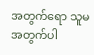အတွက်ရော သူမအတွက်ပါ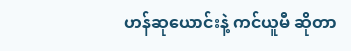ဟန်ဆုယောင်းနဲ့ ကင်ယူမီ ဆိုတာ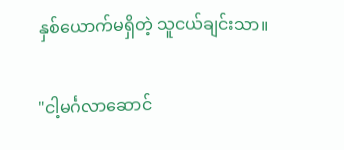နှစ်ယောက်မရှိတဲ့ သူငယ်ချင်းသာ။

"ငါ့မင်္ဂလာဆောင်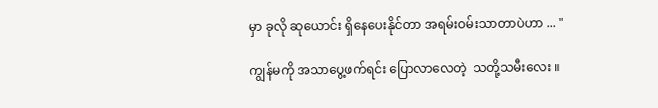မှာ ခုလို ဆုယောင်း ရှိနေပေးနိုင်တာ အရမ်းဝမ်းသာတာပဲဟာ ... "

ကျွန်မကို အသာပွေ့ဖက်ရင်း ပြောလာလေတဲ့  သတို့သမီးလေး ။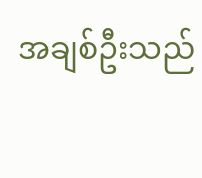အချစ်ဦးသည်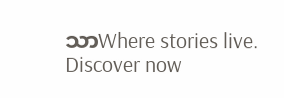သာWhere stories live. Discover now